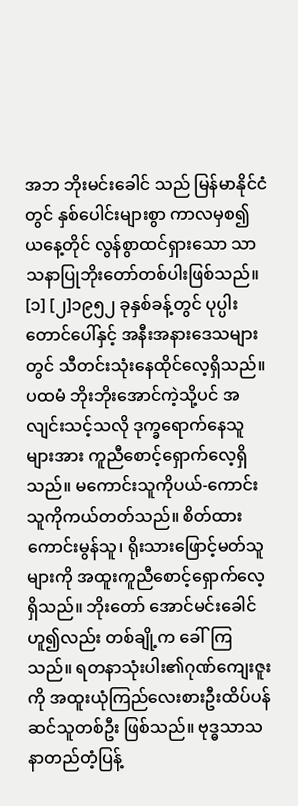အဘ ဘိုးမင်းခေါင် သည် မြန်မာနိုင်ငံတွင် နှစ်ပေါင်းများစွာ ကာလမှစ၍ ယနေ့တိုင် လွန်စွာထင်ရှားသော သာသနာပြုဘိုးတော်တစ်ပါးဖြစ်သည်။ [၁] [၂]၁၉၅၂ ခုနှစ်ခန့်တွင် ပုပ္ပါးတောင်ပေါ်နှင့် အနီးအနားဒေသများတွင် သီတင်းသုံးနေထိုင်လေ့ရှိသည်။ ပထမံ ဘိုးဘိုးအောင်ကဲ့သို့ပင် အလျင်းသင့်သလို ဒုက္ခရောက်နေသူများအား ကူညီစောင့်ရှောက်လေ့ရှိသည်။ မကောင်းသူကိုပယ်-ကောင်းသူကိုကယ်တတ်သည်။ စိတ်ထားကောင်းမွန်သူ၊ ရိုးသားဖြောင့်မတ်သူများကို အထူးကူညီစောင့်ရှောက်လေ့ရှိသည်။ ဘိုးတော် အောင်မင်းခေါင်ဟူ၍လည်း တစ်ချို့က ခေါ်ကြသည်။ ရတနာသုံးပါး၏ဂုဏ်ကျေးဇူးကို အထူးယုံကြည်လေးစားဦးထိပ်ပန်ဆင်သူတစ်ဦး ဖြစ်သည်။ ဗုဒ္ဓသာသနာတည်တံ့ပြန့်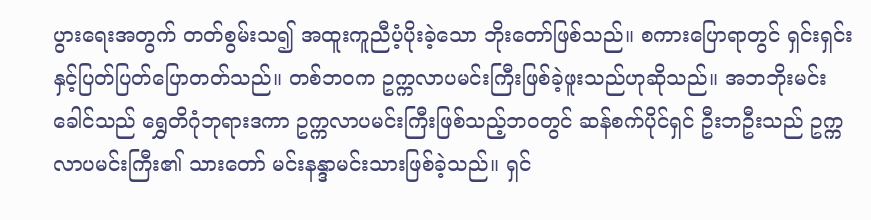ပွားရေးအတွက် တတ်စွမ်းသ၍ အထူးကူညီပံ့ပိုးခဲ့သော ဘိုးတော်ဖြစ်သည်။ စကားပြောရာတွင် ရှင်းရှင်းနှင့်ပြတ်ပြတ်ပြောတတ်သည်။ တစ်ဘဝက ဥက္ကလာပမင်းကြီးဖြစ်ခဲ့ဖူးသည်ဟုဆိုသည်။ အဘဘိုးမင်းခေါင်သည် ရွှေတိဂုံဘုရားဒကာ ဥက္ကလာပမင်းကြီးဖြစ်သည့်ဘဝတွင် ဆန်စက်ပိုင်ရှင် ဦးဘဦးသည် ဥက္ကလာပမင်းကြီး၏ သားတော် မင်းနန္ဒာမင်းသားဖြစ်ခဲ့သည်။ ရှင်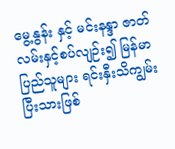မွေ့နွန်း နှင့် မင်းနန္ဒာ ဇာတ်လမ်းနှင့်စပ်လျဉ်း၍ မြန်မာပြည်သူများ ရင်းနှီးသိကျွမ်းပြီးသားဖြစ်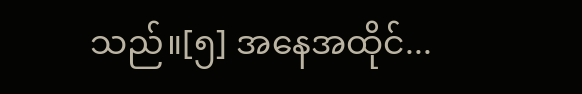သည်။[၅] အနေအထိုင်...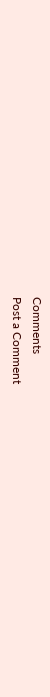Comments
Post a Comment